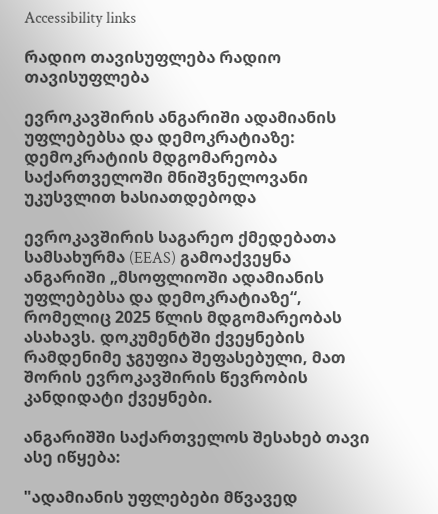Accessibility links

რადიო თავისუფლება რადიო თავისუფლება

ევროკავშირის ანგარიში ადამიანის უფლებებსა და დემოკრატიაზე: დემოკრატიის მდგომარეობა საქართველოში მნიშვნელოვანი უკუსვლით ხასიათდებოდა

ევროკავშირის საგარეო ქმედებათა სამსახურმა (EEAS) გამოაქვეყნა ანგარიში „მსოფლიოში ადამიანის უფლებებსა და დემოკრატიაზე“, რომელიც 2025 წლის მდგომარეობას ასახავს. დოკუმენტში ქვეყნების რამდენიმე ჯგუფია შეფასებული, მათ შორის ევროკავშირის წევრობის კანდიდატი ქვეყნები.

ანგარიშში საქართველოს შესახებ თავი ასე იწყება:

"ადამიანის უფლებები მწვავედ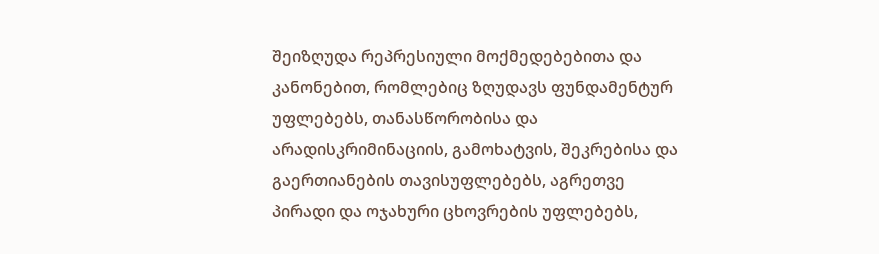შეიზღუდა რეპრესიული მოქმედებებითა და კანონებით, რომლებიც ზღუდავს ფუნდამენტურ უფლებებს, თანასწორობისა და არადისკრიმინაციის, გამოხატვის, შეკრებისა და გაერთიანების თავისუფლებებს, აგრეთვე პირადი და ოჯახური ცხოვრების უფლებებს,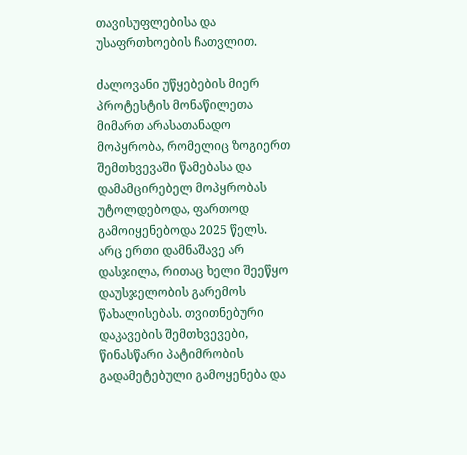თავისუფლებისა და უსაფრთხოების ჩათვლით.

ძალოვანი უწყებების მიერ პროტესტის მონაწილეთა მიმართ არასათანადო მოპყრობა, რომელიც ზოგიერთ შემთხვევაში წამებასა და დამამცირებელ მოპყრობას უტოლდებოდა, ფართოდ გამოიყენებოდა 2025 წელს. არც ერთი დამნაშავე არ დასჯილა, რითაც ხელი შეეწყო დაუსჯელობის გარემოს წახალისებას. თვითნებური დაკავების შემთხვევები, წინასწარი პატიმრობის გადამეტებული გამოყენება და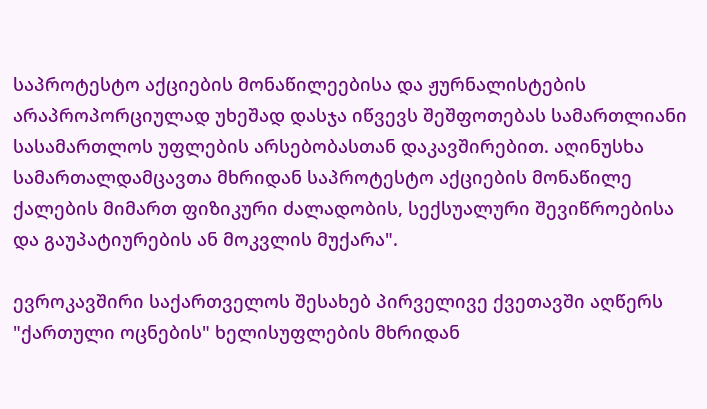საპროტესტო აქციების მონაწილეებისა და ჟურნალისტების არაპროპორციულად უხეშად დასჯა იწვევს შეშფოთებას სამართლიანი სასამართლოს უფლების არსებობასთან დაკავშირებით. აღინუსხა სამართალდამცავთა მხრიდან საპროტესტო აქციების მონაწილე ქალების მიმართ ფიზიკური ძალადობის, სექსუალური შევიწროებისა და გაუპატიურების ან მოკვლის მუქარა".

ევროკავშირი საქართველოს შესახებ პირველივე ქვეთავში აღწერს "ქართული ოცნების" ხელისუფლების მხრიდან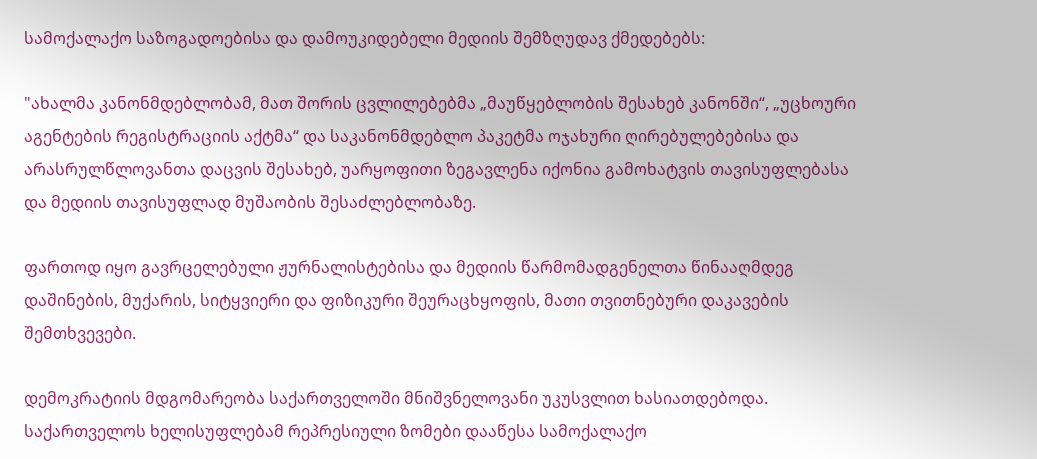სამოქალაქო საზოგადოებისა და დამოუკიდებელი მედიის შემზღუდავ ქმედებებს:

"ახალმა კანონმდებლობამ, მათ შორის ცვლილებებმა „მაუწყებლობის შესახებ კანონში“, „უცხოური აგენტების რეგისტრაციის აქტმა“ და საკანონმდებლო პაკეტმა ოჯახური ღირებულებებისა და არასრულწლოვანთა დაცვის შესახებ, უარყოფითი ზეგავლენა იქონია გამოხატვის თავისუფლებასა და მედიის თავისუფლად მუშაობის შესაძლებლობაზე.

ფართოდ იყო გავრცელებული ჟურნალისტებისა და მედიის წარმომადგენელთა წინააღმდეგ დაშინების, მუქარის, სიტყვიერი და ფიზიკური შეურაცხყოფის, მათი თვითნებური დაკავების შემთხვევები.

დემოკრატიის მდგომარეობა საქართველოში მნიშვნელოვანი უკუსვლით ხასიათდებოდა. საქართველოს ხელისუფლებამ რეპრესიული ზომები დააწესა სამოქალაქო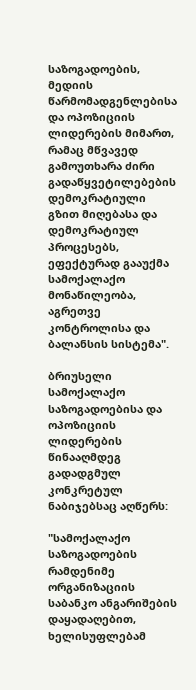საზოგადოების, მედიის წარმომადგენლებისა და ოპოზიციის ლიდერების მიმართ, რამაც მწვავედ გამოუთხარა ძირი გადაწყვეტილებების დემოკრატიული გზით მიღებასა და დემოკრატიულ პროცესებს, ეფექტურად გააუქმა სამოქალაქო მონაწილეობა, აგრეთვე კონტროლისა და ბალანსის სისტემა".

ბრიუსელი სამოქალაქო საზოგადოებისა და ოპოზიციის ლიდერების წინააღმდეგ გადადგმულ კონკრეტულ ნაბიჯებსაც აღწერს:

"სამოქალაქო საზოგადოების რამდენიმე ორგანიზაციის საბანკო ანგარიშების დაყადაღებით, ხელისუფლებამ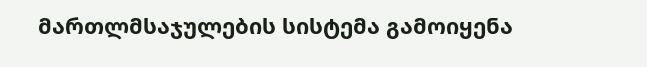მართლმსაჯულების სისტემა გამოიყენა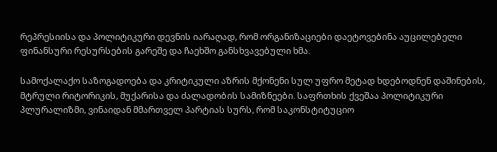რეპრესიისა და პოლიტიკური დევნის იარაღად, რომ ორგანიზაციები დაეტოვებინა აუცილებელი ფინანსური რესურსების გარეშე და ჩაეხშო განსხვავებული ხმა.

სამოქალაქო საზოგადოება და კრიტიკული აზრის მქონენი სულ უფრო მეტად ხდებოდნენ დაშინების, მტრული რიტორიკის, მუქარისა და ძალადობის სამიზნეები. საფრთხის ქვეშაა პოლიტიკური პლურალიზმი, ვინაიდან მმართველ პარტიას სურს, რომ საკონსტიტუციო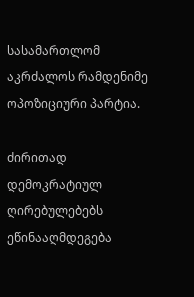სასამართლომ აკრძალოს რამდენიმე ოპოზიციური პარტია.

ძირითად დემოკრატიულ ღირებულებებს ეწინააღმდეგება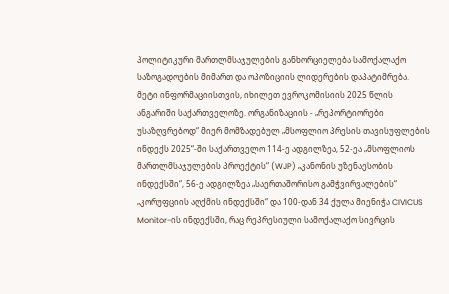პოლიტიკური მართლმსაჯულების განხორციელება სამოქალაქო საზოგადოების მიმართ და ოპოზიციის ლიდერების დაპატიმრება. მეტი ინფორმაციისთვის, იხილეთ ევროკომისიის 2025 წლის ანგარიში საქართველოზე. ორგანიზაციის - „რეპორტიორები უსაზღვრებოდ“ მიერ მომზადებულ „მსოფლიო პრესის თავისუფლების ინდექს 2025“-ში საქართველო 114-ე ადგილზეა, 52-ეა „მსოფლიოს მართლმსაჯულების პროექტის“ (WJP) „კანონის უზენაესობის ინდექსში“, 56-ე ადგილზეა „საერთაშორისო გამჭვირვალების“ „კორუფციის აღქმის ინდექსში“ და 100-დან 34 ქულა მიენიჭა CIVICUS Monitor-ის ინდექსში, რაც რეპრესიული სამოქალაქო სივრცის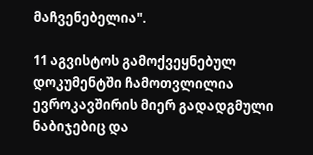მაჩვენებელია".

11 აგვისტოს გამოქვეყნებულ დოკუმენტში ჩამოთვლილია ევროკავშირის მიერ გადადგმული ნაბიჯებიც და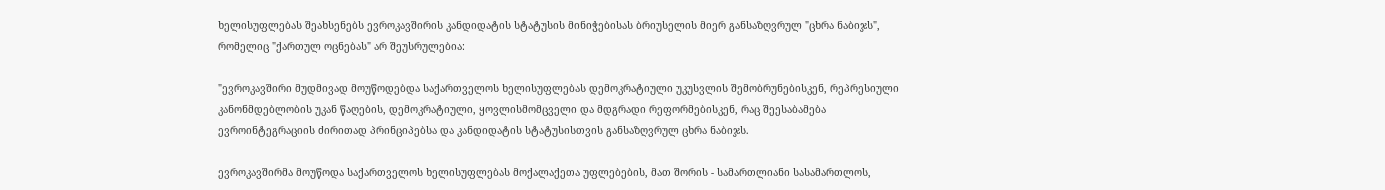ხელისუფლებას შეახსენებს ევროკავშირის კანდიდატის სტატუსის მინიჭებისას ბრიუსელის მიერ განსაზღვრულ "ცხრა ნაბიჯს", რომელიც "ქართულ ოცნებას" არ შეუსრულებია:

"ევროკავშირი მუდმივად მოუწოდებდა საქართველოს ხელისუფლებას დემოკრატიული უკუსვლის შემობრუნებისკენ, რეპრესიული კანონმდებლობის უკან წაღების, დემოკრატიული, ყოვლისმომცველი და მდგრადი რეფორმებისკენ, რაც შეესაბამება ევროინტეგრაციის ძირითად პრინციპებსა და კანდიდატის სტატუსისთვის განსაზღვრულ ცხრა ნაბიჯს.

ევროკავშირმა მოუწოდა საქართველოს ხელისუფლებას მოქალაქეთა უფლებების, მათ შორის - სამართლიანი სასამართლოს,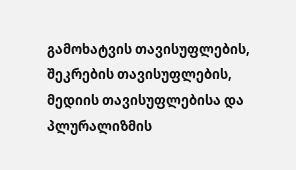გამოხატვის თავისუფლების, შეკრების თავისუფლების, მედიის თავისუფლებისა და პლურალიზმის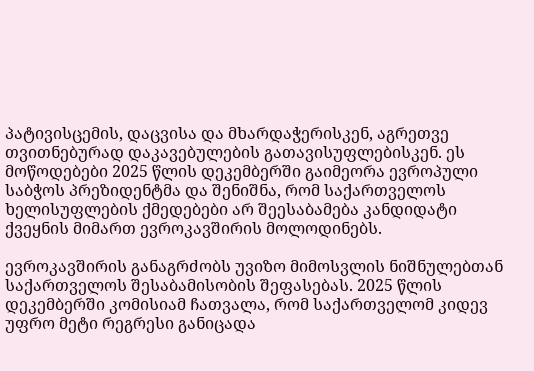პატივისცემის, დაცვისა და მხარდაჭერისკენ, აგრეთვე თვითნებურად დაკავებულების გათავისუფლებისკენ. ეს მოწოდებები 2025 წლის დეკემბერში გაიმეორა ევროპული საბჭოს პრეზიდენტმა და შენიშნა, რომ საქართველოს ხელისუფლების ქმედებები არ შეესაბამება კანდიდატი ქვეყნის მიმართ ევროკავშირის მოლოდინებს.

ევროკავშირის განაგრძობს უვიზო მიმოსვლის ნიშნულებთან საქართველოს შესაბამისობის შეფასებას. 2025 წლის დეკემბერში კომისიამ ჩათვალა, რომ საქართველომ კიდევ უფრო მეტი რეგრესი განიცადა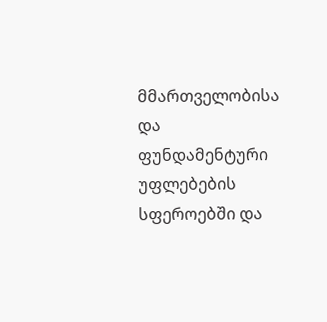მმართველობისა და ფუნდამენტური უფლებების სფეროებში და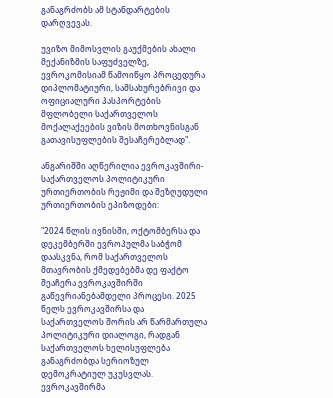განაგრძობს ამ სტანდარტების დარღვევას.

უვიზო მიმოსვლის გაუქმების ახალი მექანიზმის საფუძველზე, ევროკომისიამ წამოიწყო პროცედურა დიპლომატიური, სამსახურებრივი და ოფიციალური პასპორტების მფლობელი საქართველოს მოქალაქეების ვიზის მოთხოვნისგან გათავისუფლების შესაჩერებლად".

ანგარიშში აღწერილია ევროკავშირი-საქართველოს პოლიტიკური ურთიერთობის რეჟიმი და შეზღუდული ურთიერთობის ეპიზოდები:

"2024 წლის ივნისში, ოქტომბერსა და დეკემბერში ევროპულმა საბჭომ დაასკვნა, რომ საქართველოს მთავრობის ქმედებებმა დე ფაქტო შეაჩერა ევროკავშირში გაწევრიანებამდელი პროცესი. 2025 წელს ევროკავშირსა და საქართველოს შორის არ წარმართულა პოლიტიკური დიალოგი, რადგან საქართველოს ხელისუფლება განაგრძობდა სერიოზულ დემოკრატიულ უკუსვლას. ევროკავშირმა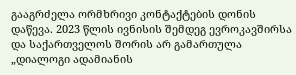გააგრძელა ორმხრივი კონტაქტების დონის დაწევა. 2023 წლის ივნისის შემდეგ ევროკავშირსა და საქართველოს შორის არ გამართულა „დიალოგი ადამიანის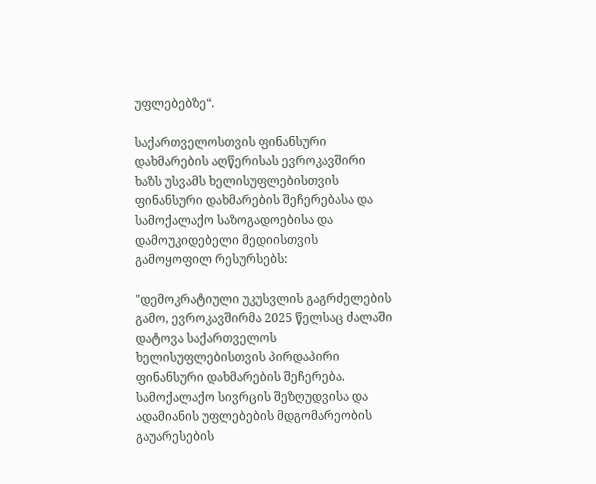უფლებებზე“.

საქართველოსთვის ფინანსური დახმარების აღწერისას ევროკავშირი ხაზს უსვამს ხელისუფლებისთვის ფინანსური დახმარების შეჩერებასა და სამოქალაქო საზოგადოებისა და დამოუკიდებელი მედიისთვის გამოყოფილ რესურსებს:

"დემოკრატიული უკუსვლის გაგრძელების გამო, ევროკავშირმა 2025 წელსაც ძალაში დატოვა საქართველოს ხელისუფლებისთვის პირდაპირი ფინანსური დახმარების შეჩერება. სამოქალაქო სივრცის შეზღუდვისა და ადამიანის უფლებების მდგომარეობის გაუარესების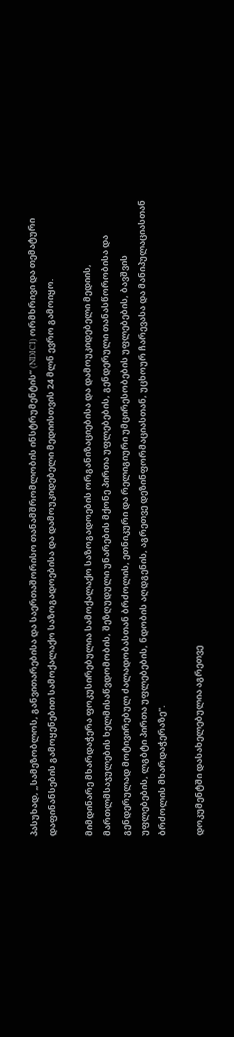პასუხად, „სამეზობლოს, განვითარებისა და საერთაშორისო თანამშრომლობის ინსტრუმენტის“ (NDICI) ორმხრივი და თემატური დაფინანსების გამოყენებით სამოქალაქო საზოგადოებისა და დამოუკიდებელი მედიისთვის 24 მლნ ევრო გამოიყო.

მიმდინარე მხარდაჭერა ფოკუსირებულია სამოქალაქო საზოგადოების ორგანიზაციებისა და დამოუკიდებელი მედიის, მართლმსაჯულების ხელმისაწვდომობის, შეზღუდული უნარების მქონე პირთა უფლებების, გენდერული თანასწორობისა და გენდერულად მოტივირებულ ძალადობასთან ბრძოლის, ეთნიკური და რელიგიური უმცირესობების უფლებების, ბავშვის უფლებების, ლგბტი პირთა უფლებების, ნდობის აღდგენის, აგრეთვე დეზინფორმაციასთან, უცხოურ ჩარევასა და მანიპულაციასთან ბრძოლის მხარდაჭერაზე".

დოკუმენტში დასახელებულია აგრეთვე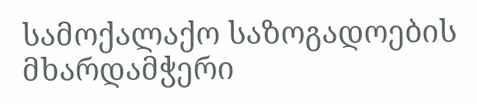სამოქალაქო საზოგადოების მხარდამჭერი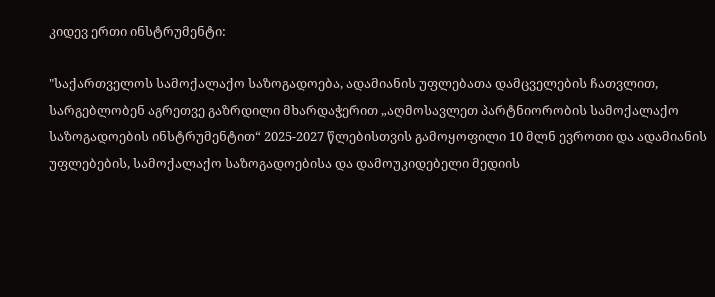კიდევ ერთი ინსტრუმენტი:

"საქართველოს სამოქალაქო საზოგადოება, ადამიანის უფლებათა დამცველების ჩათვლით, სარგებლობენ აგრეთვე გაზრდილი მხარდაჭერით „აღმოსავლეთ პარტნიორობის სამოქალაქო საზოგადოების ინსტრუმენტით“ 2025-2027 წლებისთვის გამოყოფილი 10 მლნ ევროთი და ადამიანის უფლებების, სამოქალაქო საზოგადოებისა და დამოუკიდებელი მედიის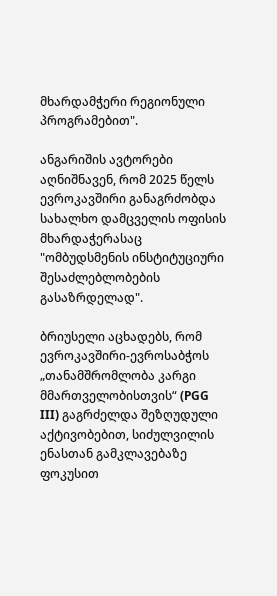მხარდამჭერი რეგიონული პროგრამებით".

ანგარიშის ავტორები აღნიშნავენ, რომ 2025 წელს ევროკავშირი განაგრძობდა სახალხო დამცველის ოფისის მხარდაჭერასაც "ომბუდსმენის ინსტიტუციური შესაძლებლობების გასაზრდელად".

ბრიუსელი აცხადებს, რომ ევროკავშირი-ევროსაბჭოს „თანამშრომლობა კარგი მმართველობისთვის“ (PGG III) გაგრძელდა შეზღუდული აქტივობებით, სიძულვილის ენასთან გამკლავებაზე ფოკუსით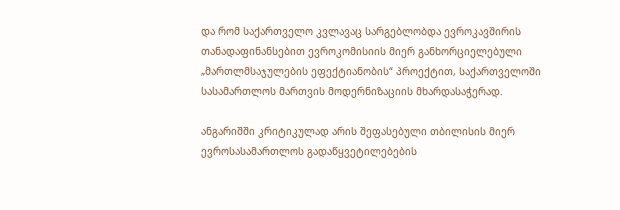და რომ საქართველო კვლავაც სარგებლობდა ევროკავშირის თანადაფინანსებით ევროკომისიის მიერ განხორციელებული „მართლმსაჯულების ეფექტიანობის“ პროექტით, საქართველოში სასამართლოს მართვის მოდერნიზაციის მხარდასაჭერად.

ანგარიშში კრიტიკულად არის შეფასებული თბილისის მიერ ევროსასამართლოს გადაწყვეტილებების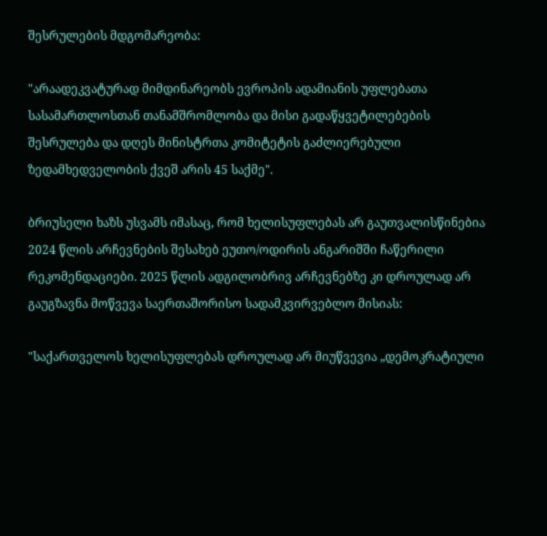შესრულების მდგომარეობა:

"არაადეკვატურად მიმდინარეობს ევროპის ადამიანის უფლებათა სასამართლოსთან თანამშრომლობა და მისი გადაწყვეტილებების შესრულება და დღეს მინისტრთა კომიტეტის გაძლიერებული ზედამხედველობის ქვეშ არის 45 საქმე".

ბრიუსელი ხაზს უსვამს იმასაც, რომ ხელისუფლებას არ გაუთვალისწინებია 2024 წლის არჩევნების შესახებ ეუთო/ოდირის ანგარიშში ჩაწერილი რეკომენდაციები. 2025 წლის ადგილობრივ არჩევნებზე კი დროულად არ გაუგზავნა მოწვევა საერთაშორისო სადამკვირვებლო მისიას:

"საქართველოს ხელისუფლებას დროულად არ მიუწვევია „დემოკრატიული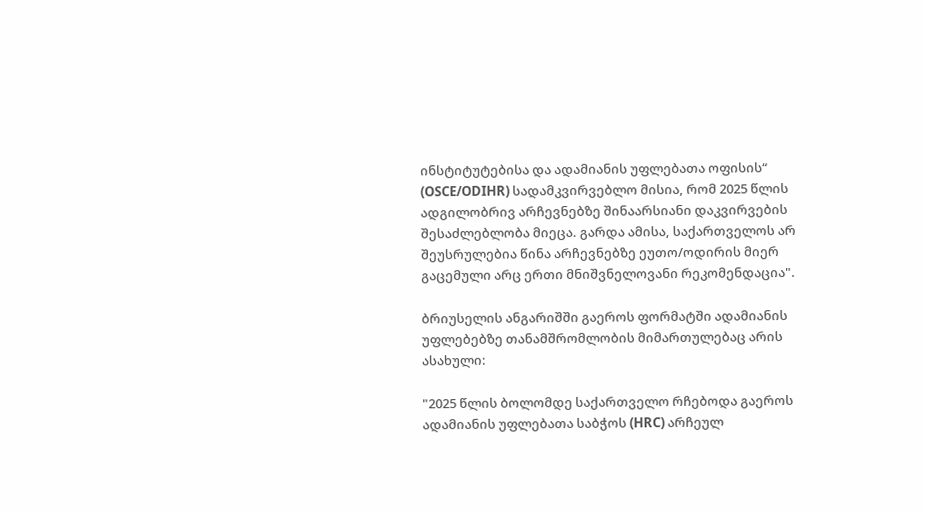ინსტიტუტებისა და ადამიანის უფლებათა ოფისის“ (OSCE/ODIHR) სადამკვირვებლო მისია, რომ 2025 წლის ადგილობრივ არჩევნებზე შინაარსიანი დაკვირვების შესაძლებლობა მიეცა. გარდა ამისა, საქართველოს არ შეუსრულებია წინა არჩევნებზე ეუთო/ოდირის მიერ გაცემული არც ერთი მნიშვნელოვანი რეკომენდაცია".

ბრიუსელის ანგარიშში გაეროს ფორმატში ადამიანის უფლებებზე თანამშრომლობის მიმართულებაც არის ასახული:

"2025 წლის ბოლომდე საქართველო რჩებოდა გაეროს ადამიანის უფლებათა საბჭოს (HRC) არჩეულ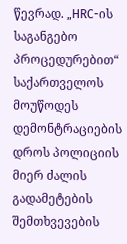წევრად. „HRC-ის საგანგებო პროცედურებით“ საქართველოს მოუწოდეს დემონტრაციების დროს პოლიციის მიერ ძალის გადამეტების შემთხვევების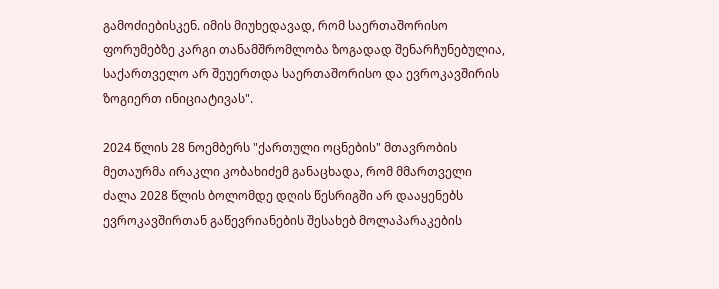გამოძიებისკენ. იმის მიუხედავად, რომ საერთაშორისო ფორუმებზე კარგი თანამშრომლობა ზოგადად შენარჩუნებულია, საქართველო არ შეუერთდა საერთაშორისო და ევროკავშირის ზოგიერთ ინიციატივას".

2024 წლის 28 ნოემბერს "ქართული ოცნების" მთავრობის მეთაურმა ირაკლი კობახიძემ განაცხადა, რომ მმართველი ძალა 2028 წლის ბოლომდე დღის წესრიგში არ დააყენებს ევროკავშირთან გაწევრიანების შესახებ მოლაპარაკების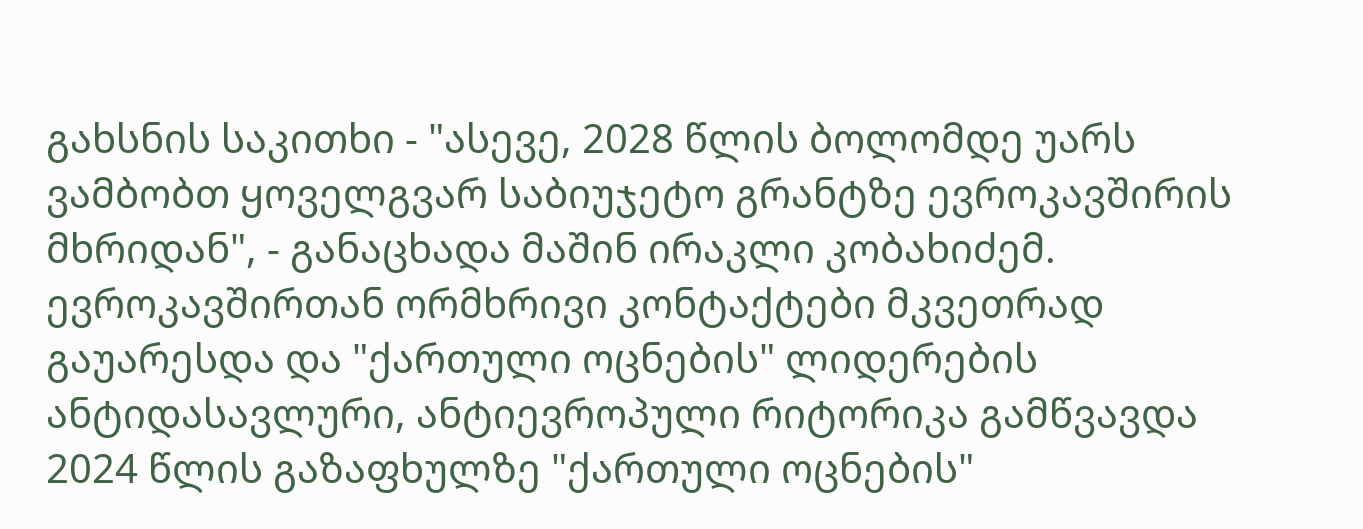გახსნის საკითხი - "ასევე, 2028 წლის ბოლომდე უარს ვამბობთ ყოველგვარ საბიუჯეტო გრანტზე ევროკავშირის მხრიდან", - განაცხადა მაშინ ირაკლი კობახიძემ. ევროკავშირთან ორმხრივი კონტაქტები მკვეთრად გაუარესდა და "ქართული ოცნების" ლიდერების ანტიდასავლური, ანტიევროპული რიტორიკა გამწვავდა 2024 წლის გაზაფხულზე "ქართული ოცნების"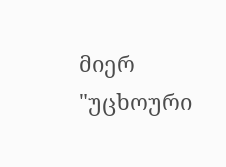მიერ "უცხოური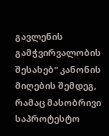გავლენის გამჭვირვალობის შესახებ" კანონის მიღების შემდეგ, რამაც მასობრივი საპროტესტო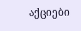აქციები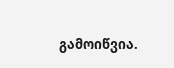გამოიწვია.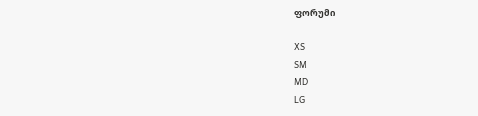ფორუმი

XS
SM
MD
LG